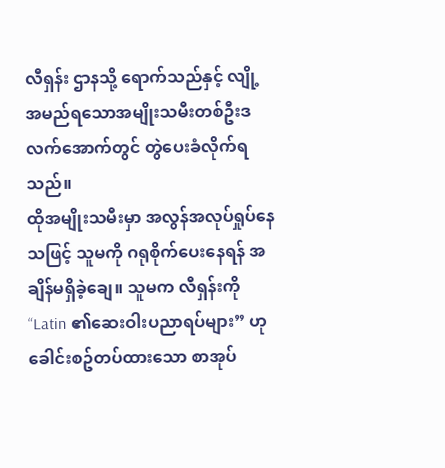လီရှန်း ဌာနသို့ ရောက်သည်နှင့် လျို့ အမည်ရသောအမျိုးသမီးတစ်ဦးဒလက်အောက်တွင် တွဲပေးခံလိုက်ရသည်။
ထိုအမျိုးသမီးမှာ အလွန်အလုပ်ရှုပ်နေသဖြင့် သူမကို ဂရုစိုက်ပေးနေရန် အချိန်မရှိခဲ့ချေ။ သူမက လီရှန်းကို “Latin ၏ဆေးဝါးပညာရပ်များ” ဟု ခေါင်းစဥ်တပ်ထားသော စာအုပ်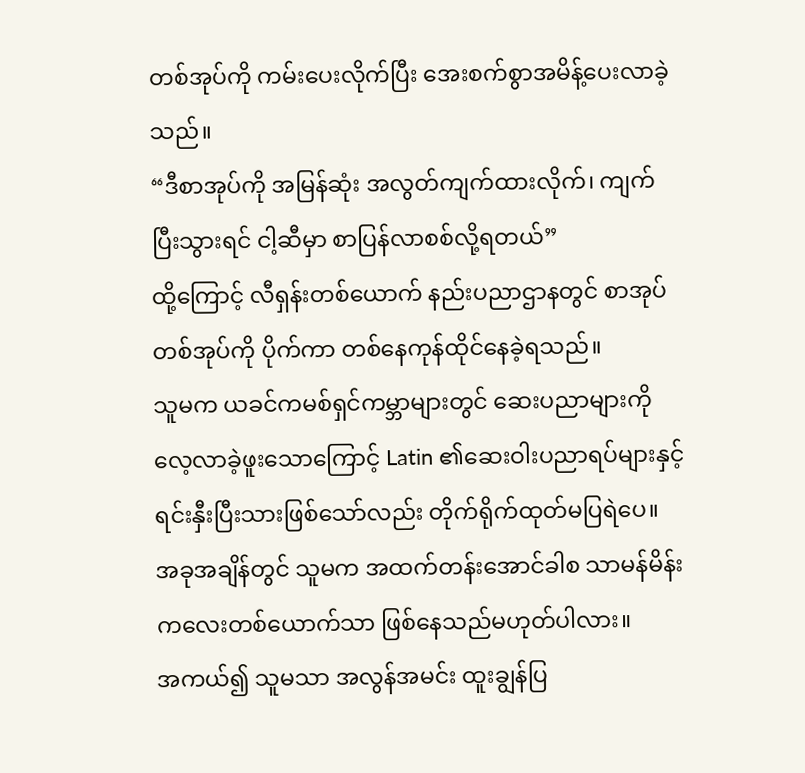တစ်အုပ်ကို ကမ်းပေးလိုက်ပြီး အေးစက်စွာအမိန့်ပေးလာခဲ့သည်။
“ဒီစာအုပ်ကို အမြန်ဆုံး အလွတ်ကျက်ထားလိုက်၊ ကျက်ပြီးသွားရင် ငါ့ဆီမှာ စာပြန်လာစစ်လို့ရတယ်”
ထို့ကြောင့် လီရှန်းတစ်ယောက် နည်းပညာဌာနတွင် စာအုပ်တစ်အုပ်ကို ပိုက်ကာ တစ်နေကုန်ထိုင်နေခဲ့ရသည်။
သူမက ယခင်ကမစ်ရှင်ကမ္ဘာများတွင် ဆေးပညာများကိုလေ့လာခဲ့ဖူးသောကြောင့် Latin ၏ဆေးဝါးပညာရပ်များနှင့် ရင်းနှီးပြီးသားဖြစ်သော်လည်း တိုက်ရိုက်ထုတ်မပြရဲပေ။
အခုအချိန်တွင် သူမက အထက်တန်းအောင်ခါစ သာမန်မိန်းကလေးတစ်ယောက်သာ ဖြစ်နေသည်မဟုတ်ပါလား။
အကယ်၍ သူမသာ အလွန်အမင်း ထူးချွန်ပြ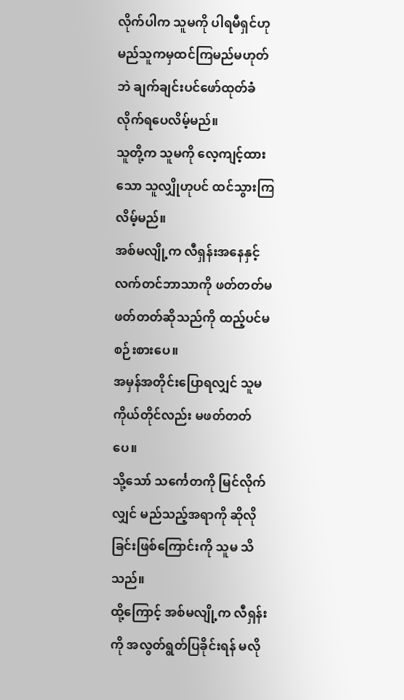လိုက်ပါက သူမကို ပါရမီရှင်ဟု မည်သူကမှထင်ကြမည်မဟုတ်ဘဲ ချက်ချင်းပင်ဖော်ထုတ်ခံလိုက်ရပေလိမ့်မည်။
သူတို့က သူမကို လေ့ကျင့်ထားသော သူလျှိုဟုပင် ထင်သွားကြလိမ့်မည်။
အစ်မလျို့က လီရှန်းအနေနှင့် လက်တင်ဘာသာကို ဖတ်တတ်မဖတ်တတ်ဆိုသည်ကို ထည့်ပင်မစဉ်းစားပေ။
အမှန်အတိုင်းပြောရလျှင် သူမကိုယ်တိုင်လည်း မဖတ်တတ်ပေ။
သို့သော် သင်္ကေတကို မြင်လိုက်လျှင် မည်သည့်အရာကို ဆိုလိုခြင်းဖြစ်ကြောင်းကို သူမ သိသည်။
ထို့ကြောင့် အစ်မလျို့က လီရှန်းကို အလွတ်ရွတ်ပြခိုင်းရန် မလို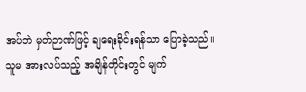အပ်ဘဲ မှတ်ဉာဏ်ဖြင့် ချရေးခိုင်းရန်သာ ပြောခဲ့သည်။
သူမ အားလပ်သည့် အချိန်တိုင်းတွင် မျက်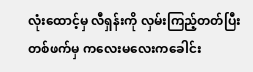လုံးထောင့်မှ လီရှန်းကို လှမ်းကြည့်တတ်ပြီး တစ်ဖက်မှ ကလေးမလေးကခေါင်း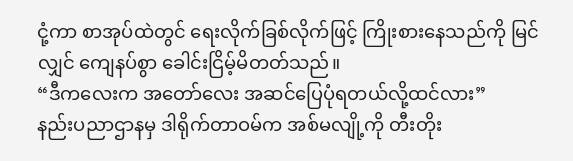ငုံ့ကာ စာအုပ်ထဲတွင် ရေးလိုက်ခြစ်လိုက်ဖြင့် ကြိုးစားနေသည်ကို မြင်လျှင် ကျေနပ်စွာ ခေါင်းငြိမ့်မိတတ်သည်။
“ဒီကလေးက အတော်လေး အဆင်ပြေပုံရတယ်လို့ထင်လား”
နည်းပညာဌာနမှ ဒါရိုက်တာဝမ်က အစ်မလျို့ကို တီးတိုး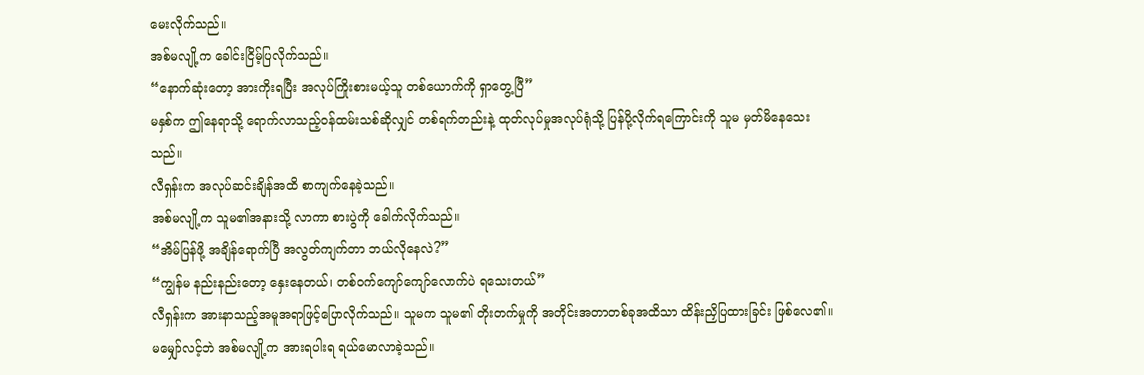မေးလိုက်သည်။
အစ်မလျို့က ခေါင်းငြိမ့်ပြလိုက်သည်။
“နောက်ဆုံးတော့ အားကိုးရပြီး အလုပ်ကြိုးစားမယ့်သူ တစ်ယောက်ကို ရှာတွေ့ပြီ”
မနှစ်က ဤနေရာသို့ ရောက်လာသည့်ဝန်ထမ်းသစ်ဆိုလျှင် တစ်ရက်တည်းနဲ့ ထုတ်လုပ်မှုအလုပ်ရုံသို့ ပြန်ပို့လိုက်ရကြောင်းကို သူမ မှတ်မိနေသေးသည်။
လီရှန်းက အလုပ်ဆင်းချိန်အထိ စာကျက်နေခဲ့သည်။
အစ်မလျို့က သူမ၏အနားသို့ လာကာ စားပွဲကို ခေါက်လိုက်သည်။
“အိမ်ပြန်ဖို့ အချိန်ရောက်ပြီ အလွတ်ကျက်တာ ဘယ်လိုနေလဲ?”
“ကျွန်မ နည်းနည်းတော့ နှေးနေတယ်၊ တစ်ဝက်ကျော်ကျော်လောက်ပဲ ရသေးတယ်”
လီရှန်းက အားနာသည့်အမူအရာဖြင့်ပြောလိုက်သည်။ သူမက သူမ၏ တိုးတက်မှုကို အတိုင်းအတာတစ်ခုအထိသာ ထိန်းညှိပြထားခြင်း ဖြစ်လေ၏။
မမျှော်လင့်ဘဲ အစ်မလျို့က အားရပါးရ ရယ်မောလာခဲ့သည်။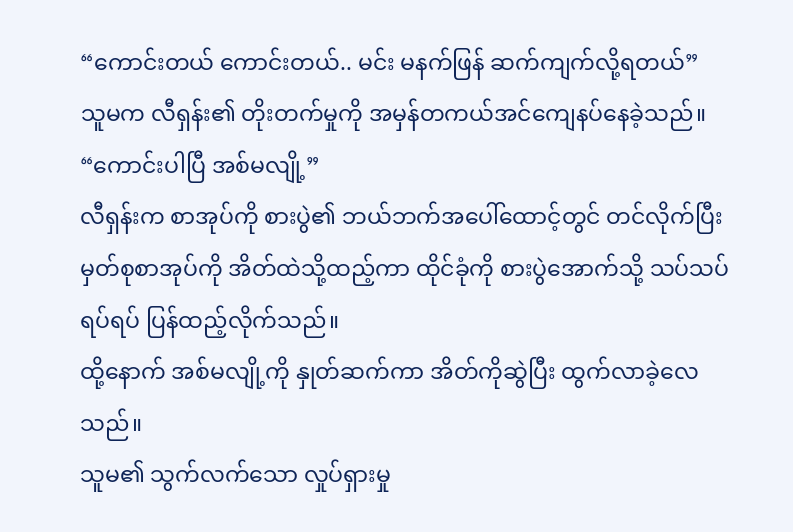“ကောင်းတယ် ကောင်းတယ်.. မင်း မနက်ဖြန် ဆက်ကျက်လို့ရတယ်”
သူမက လီရှန်း၏ တိုးတက်မှုကို အမှန်တကယ်အင်ကျေနပ်နေခဲ့သည်။
“ကောင်းပါပြီ အစ်မလျို့”
လီရှန်းက စာအုပ်ကို စားပွဲ၏ ဘယ်ဘက်အပေါ်ထောင့်တွင် တင်လိုက်ပြီး မှတ်စုစာအုပ်ကို အိတ်ထဲသို့ထည့်ကာ ထိုင်ခုံကို စားပွဲအောက်သို့ သပ်သပ်ရပ်ရပ် ပြန်ထည့်လိုက်သည်။
ထို့နောက် အစ်မလျို့ကို နှုတ်ဆက်ကာ အိတ်ကိုဆွဲပြီး ထွက်လာခဲ့လေသည်။
သူမ၏ သွက်လက်သော လှုပ်ရှားမှု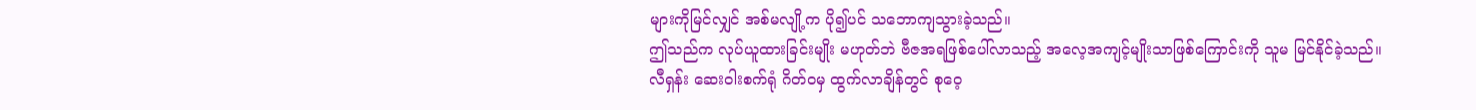များကိုမြင်လျှင် အစ်မလျို့က ပို၍ပင် သဘောကျသွားခဲ့သည်။
ဤသည်က လုပ်ယူထားခြင်းမျိုး မဟုတ်ဘဲ ဗီဇအရဖြစ်ပေါ်လာသည့် အလေ့အကျင့်မျိုးသာဖြစ်ကြောင်းကို သူမ မြင်နိုင်ခဲ့သည်။
လီရှန်း ဆေးဝါးစက်ရုံ ဂိတ်ဝမှ ထွက်လာချိန်တွင် စုဝေ့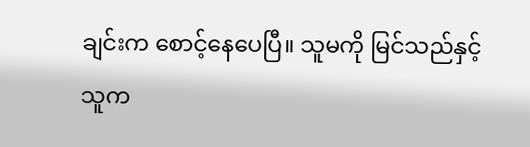ချင်းက စောင့်နေပေပြီ။ သူမကို မြင်သည်နှင့် သူက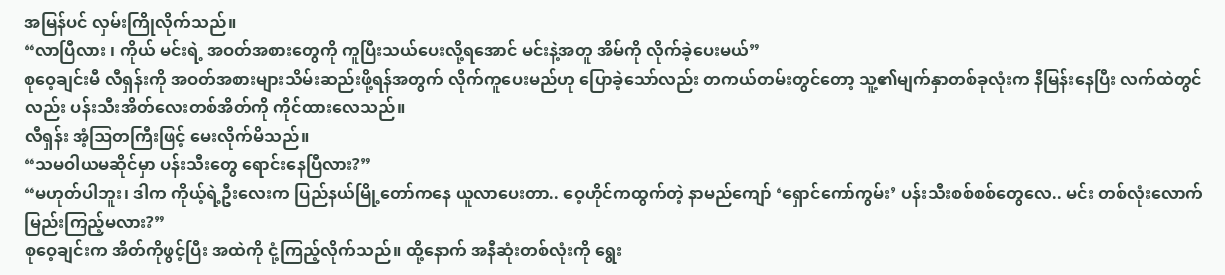အမြန်ပင် လှမ်းကြိုလိုက်သည်။
“လာပြီလား ၊ ကိုယ် မင်းရဲ့ အဝတ်အစားတွေကို ကူပြီးသယ်ပေးလို့ရအောင် မင်းနဲ့အတူ အိမ်ကို လိုက်ခဲ့ပေးမယ်”
စုဝေ့ချင်းမီ လီရှန်းကို အဝတ်အစားများသိမ်းဆည်းဖို့ရန်အတွက် လိုက်ကူပေးမည်ဟု ပြောခဲ့သော်လည်း တကယ်တမ်းတွင်တော့ သူ့၏မျက်နှာတစ်ခုလုံးက နီမြန်းနေပြီး လက်ထဲတွင်လည်း ပန်းသီးအိတ်လေးတစ်အိတ်ကို ကိုင်ထားလေသည်။
လီရှန်း အံ့ဩတကြီးဖြင့် မေးလိုက်မိသည်။
“သမဝါယမဆိုင်မှာ ပန်းသီးတွေ ရောင်းနေပြီလား?”
“မဟုတ်ပါဘူး၊ ဒါက ကိုယ့်ရဲ့ဦးလေးက ပြည်နယ်မြို့တော်ကနေ ယူလာပေးတာ.. ဝေ့ဟိုင်ကထွက်တဲ့ နာမည်ကျော် ‘ရှောင်ကော်ကွမ်း’ ပန်းသီးစစ်စစ်တွေလေ.. မင်း တစ်လုံးလောက် မြည်းကြည့်မလား?”
စုဝေ့ချင်းက အိတ်ကိုဖွင့်ပြီး အထဲကို ငုံ့ကြည့်လိုက်သည်။ ထို့နောက် အနီဆုံးတစ်လုံးကို ရွေး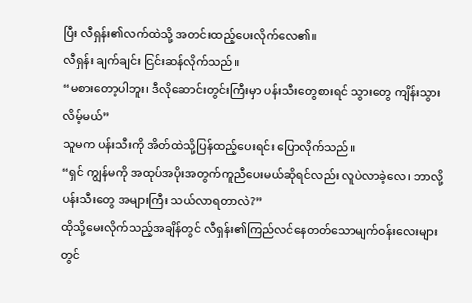ပြီး လီရှန်း၏လက်ထဲသို့ အတင်းထည့်ပေးလိုက်လေ၏။
လီရှန်း ချက်ချင်း ငြင်းဆန်လိုက်သည်။
“မစားတော့ပါဘူး၊ ဒီလိုဆောင်းတွင်းကြီးမှာ ပန်းသီးတွေစားရင် သွားတွေ ကျိန်းသွားလိမ့်မယ်”
သူမက ပန်းသီးကို အိတ်ထဲသို့ပြန်ထည့်ပေးရင်း ပြောလိုက်သည်။
“ရှင် ကျွန်မကို အထုပ်အပိုးအတွက်ကူညီပေးမယ်ဆိုရင်လည်း လူပဲလာခဲ့လေ၊ ဘာလို့ ပန်းသီးတွေ အများကြီး သယ်လာရတာလဲ?”
ထိုသို့မေးလိုက်သည့်အချိန်တွင် လီရှန်း၏ကြည်လင်နေတတ်သောမျက်ဝန်းလေးများတွင်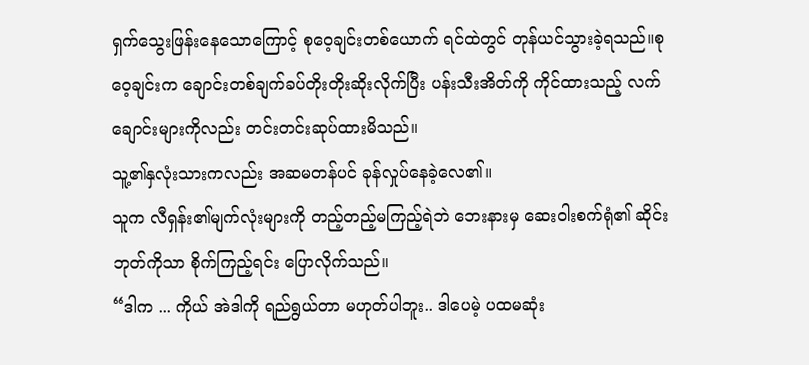ရှက်သွေးဖြန်းနေသောကြောင့် စုဝေ့ချင်းတစ်ယောက် ရင်ထဲတွင် တုန်ယင်သွားခဲ့ရသည်။စုဝေ့ချင်းက ချောင်းတစ်ချက်ခပ်တိုးတိုးဆိုးလိုက်ပြီး ပန်းသီးအိတ်ကို ကိုင်ထားသည့် လက်ချောင်းများကိုလည်း တင်းတင်းဆုပ်ထားမိသည်။
သူ့၏နှလုံးသားကလည်း အဆမတန်ပင် ခုန်လှုပ်နေခဲ့လေ၏။
သူက လီရှန်း၏မျက်လုံးများကို တည့်တည့်မကြည့်ရဲဘဲ ဘေးနားမှ ဆေးဝါးစက်ရုံ၏ ဆိုင်းဘုတ်ကိုသာ စိုက်ကြည့်ရင်း ပြောလိုက်သည်။
“ဒါက ... ကိုယ် အဲဒါကို ရည်ရွယ်တာ မဟုတ်ပါဘူး.. ဒါပေမဲ့ ပထမဆုံး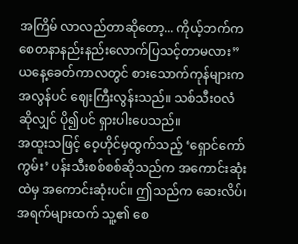အကြိမ် လာလည်တာဆိုတော့... ကိုယ့်ဘက်က စေတနာနည်းနည်းလောက်ပြသင့်တာမလား”
ယနေ့ခေတ်ကာလတွင် စားသောက်ကုန်များက အလွန်ပင် ဈေးကြီးလွန်းသည်။ သစ်သီးဝလံဆိုလျှင် ပို၍ပင် ရှားပါးပေသည်။
အထူးသဖြင့် ဝေ့ဟိုင်မှထွက်သည့် ‘ရှောင်ကော်ကွမ်း’ ပန်းသီးစစ်စစ်ဆိုသည်က အကောင်းဆုံးထဲမှ အကောင်းဆုံးပင်။ ဤသည်က ဆေးလိပ်၊ အရက်များထက် သူ့၏ စေ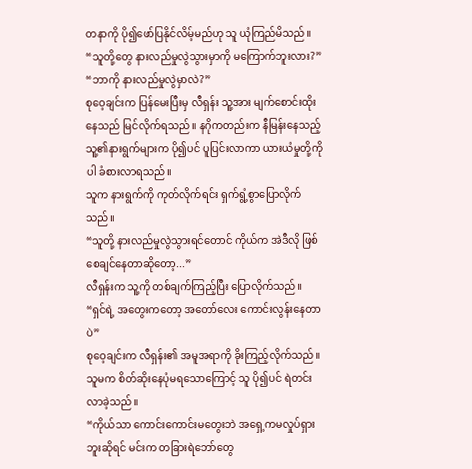တနာကို ပို၍ဖော်ပြနိုင်လိမ့်မည်ဟု သူ ယုံကြည်မိသည်။
“သူတို့တွေ နားလည်မှုလွဲသွားမှာကို မကြောက်ဘူးလား?”
“ဘာကို နားလည်မှုလွဲမှာလဲ?”
စုဝေ့ချင်းက ပြန်မေးပြီးမှ လီရှန်း သူ့အား မျက်စောင်းထိုးနေသည် မြင်လိုက်ရသည်။ နဂိုကတည်းက နီမြန်းနေသည့် သူ့၏နားရွက်များက ပို၍ပင် ပူပြင်းလာကာ ယားယံမှုတို့ကိုပါ ခံစားလာရသည်။
သူက နားရွက်ကို ကုတ်လိုက်ရင်း ရှက်ရွံ့စွာပြောလိုက်သည်။
“သူတို့ နားလည်မှုလွဲသွားရင်တောင် ကိုယ်က အဲဒီလို ဖြစ်စေချင်နေတာဆိုတော့...”
လီရှန်းက သူ့ကို တစ်ချက်ကြည့်ပြီး ပြောလိုက်သည်။
“ရှင်ရဲ့ အတွေးကတော့ အတော်လေး ကောင်းလွန်းနေတာပဲ”
စုဝေ့ချင်းက လီရှန်း၏ အမူအရာကို ခိုးကြည့်လိုက်သည်။ သူမက စိတ်ဆိုးနေပုံမရသောကြောင့် သူ ပို၍ပင် ရဲတင်းလာခဲ့သည်။
“ကိုယ်သာ ကောင်းကောင်းမတွေးဘဲ အရှေ့ကမလှုပ်ရှားဘူးဆိုရင် မင်းက တခြားရဲဘော်တွေ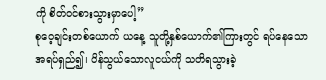ကို စိတ်ဝင်စားသွားမှာပေါ့”
စုဝေ့ချင်းတစ်ယောက် ယနေ့ သူတို့နှစ်ယောက်၏ကြားတွင် ရပ်နေသော အရပ်ရှည်၍၊ ပိန်သွယ်သောလူငယ်ကို သတိရသွားခဲ့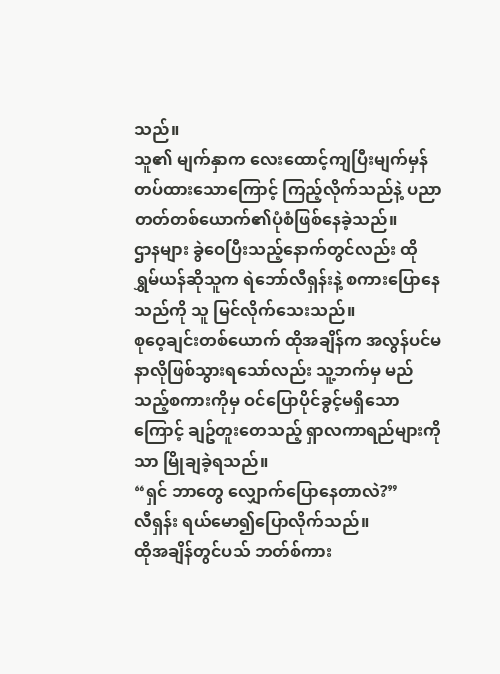သည်။
သူ၏ မျက်နှာက လေးထောင့်ကျပြီးမျက်မှန်တပ်ထားသောကြောင့် ကြည့်လိုက်သည်နဲ့ ပညာတတ်တစ်ယောက်၏ပုံစံဖြစ်နေခဲ့သည်။
ဌာနများ ခွဲဝေပြီးသည့်နောက်တွင်လည်း ထို ရွှမ်ယန်ဆိုသူက ရဲဘော်လီရှန်းနဲ့ စကားပြောနေသည်ကို သူ မြင်လိုက်သေးသည်။
စုဝေ့ချင်းတစ်ယောက် ထိုအချိန်က အလွန်ပင်မနာလိုဖြစ်သွားရသော်လည်း သူ့ဘက်မှ မည်သည့်စကားကိုမှ ဝင်ပြောပိုင်ခွင့်မရှိသောကြောင့် ချဥ်တူးတေသည့် ရှာလကာရည်များကိုသာ မြိုချခဲ့ရသည်။
“ရှင် ဘာတွေ လျှောက်ပြောနေတာလဲ?”
လီရှန်း ရယ်မော၍ပြောလိုက်သည်။
ထိုအချိန်တွင်ပသ် ဘတ်စ်ကား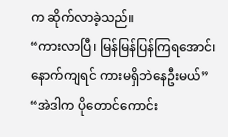က ဆိုက်လာခဲ့သည်။
“ကားလာပြီ၊ မြန်မြန်ပြန်ကြရအောင်၊ နောက်ကျရင် ကားမရှိဘဲနေဦးမယ်”
“အဲဒါက ပိုတောင်ကောင်း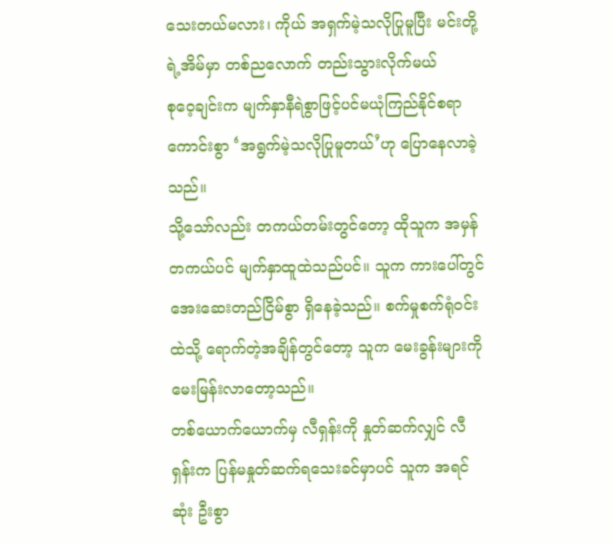သေးတယ်မလား၊ ကိုယ် အရှက်မဲ့သလိုပြုမူပြီး မင်းတို့ရဲ့အိမ်မှာ တစ်ညလောက် တည်းသွားလိုက်မယ်
စုဝေ့ချင်းက မျက်နှာနီရဲစွာဖြင့်ပင်မယုံကြည်နိုင်စရာကောင်းစွာ ‘အရွက်မဲ့သလိုပြုမူတယ်’ဟု ပြောနေလာခဲ့သည်။
သို့သော်လည်း တကယ်တမ်းတွင်တော့ ထိုသူက အမှန်တကယ်ပင် မျက်နှာထူထဲသည်ပင်။ သူက ကားပေါ်တွင် အေးဆေးတည်ငြိမ်စွာ ရှိနေခဲ့သည်။ စက်မှုစက်ရုံဝင်းထဲသို့ ရောက်တဲ့အချိန်တွင်တော့ သူက မေးခွန်းများကို မေးမြန်းလာတော့သည်။
တစ်ယောက်ယောက်မှ လီရှန်းကို နှုတ်ဆက်လျှင် လီရှန်းက ပြန်မနှုတ်ဆက်ရသေးခင်မှာပင် သူက အရင်ဆုံး ဦးစွာ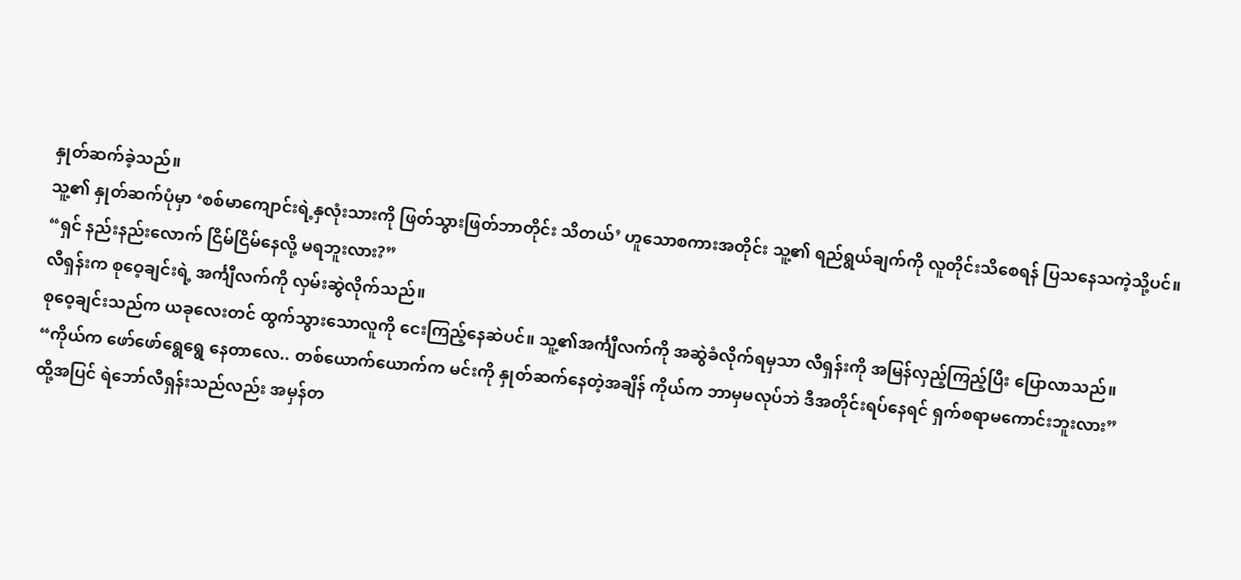နှုတ်ဆက်ခဲ့သည်။
သူ့၏ နှုတ်ဆက်ပုံမှာ ‘စစ်မာကျောင်းရဲ့နှလုံးသားကို ဖြတ်သွားဖြတ်ဘာတိုင်း သိတယ်’ ဟူသောစကားအတိုင်း သူ့၏ ရည်ရွယ်ချက်ကို လူတိုင်းသိစေရန် ပြသနေသကဲ့သို့ပင်။
“ရှင် နည်းနည်းလောက် ငြိမ်ငြိမ်နေလို့ မရဘူးလား?”
လီရှန်းက စုဝေ့ချင်းရဲ့ အင်္ကျီလက်ကို လှမ်းဆွဲလိုက်သည်။
စုဝေ့ချင်းသည်က ယခုလေးတင် ထွက်သွားသောလူကို ငေးကြည့်နေဆဲပင်။ သူ့၏အင်္ကျီလက်ကို အဆွဲခံလိုက်ရမှသာ လီရှန်းကို အမြန်လှည့်ကြည့်ပြီး ပြောလာသည်။
“ကိုယ်က ဖော်ဖော်ရွေရွေ နေတာလေ.. တစ်ယောက်ယောက်က မင်းကို နှုတ်ဆက်နေတဲ့အချိန် ကိုယ်က ဘာမှမလုပ်ဘဲ ဒီအတိုင်းရပ်နေရင် ရှက်စရာမကောင်းဘူးလား”
ထို့အပြင် ရဲဘော်လီရှန်းသည်လည်း အမှန်တ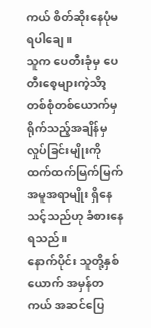ကယ် စိတ်ဆိုးနေပုံမရပါချေ။
သူက ပေတီးခုံမှ ပေတီးစေ့များကဲ့သိာ့ တစ်စုံတစ်ယောက်မှ ရိုက်သည့်အချိန်မှ လှုပ်ခြင်းမျိုးကို ထက်ထက်မြက်မြက်အမူအရာမျိုး ရှိနေသင့်သည်ဟု ခံစားနေရသည်။
နောက်ပိုင်း သူတို့နှစ်ယောက် အမှန်တကယ် အဆင်ပြေ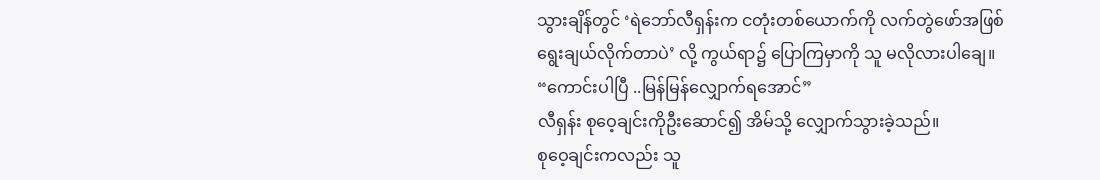သွားချိန်တွင် ‘ရဲဘော်လီရှန်းက ငတုံးတစ်ယောက်ကို လက်တွဲဖော်အဖြစ် ရွေးချယ်လိုက်တာပဲ’ လို့ ကွယ်ရာ၌ ပြောကြမှာကို သူ မလိုလားပါချေ။
“ကောင်းပါပြီ ..မြန်မြန်လျှောက်ရအောင်”
လီရှန်း စုဝေ့ချင်းကိုဦးဆောင်၍ အိမ်သို့ လျှောက်သွားခဲ့သည်။
စုဝေ့ချင်းကလည်း သူ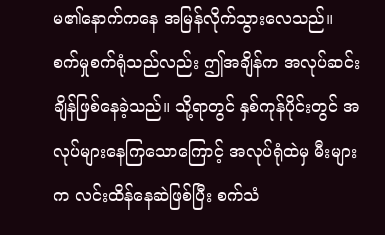မ၏နောက်ကနေ အမြန်လိုက်သွားလေသည်။
စက်မှုစက်ရုံသည်လည်း ဤအချိန်က အလုပ်ဆင်းချိန်ဖြစ်နေခဲ့သည်။ သို့ရာတွင် နှစ်ကုန်ပိုင်းတွင် အလုပ်များနေကြသောကြောင့် အလုပ်ရုံထဲမှ မီးများက လင်းထိန်နေဆဲဖြစ်ပြီး စက်သံ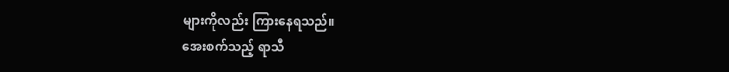များကိုလည်း ကြားနေရသည်။
အေးစက်သည့် ရာသီ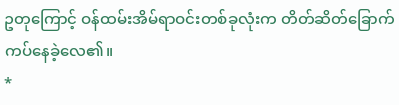ဥတုကြောင့် ဝန်ထမ်းအိမ်ရာဝင်းတစ်ခုလုံးက တိတ်ဆိတ်ခြောက်ကပ်နေခဲ့လေ၏။
*